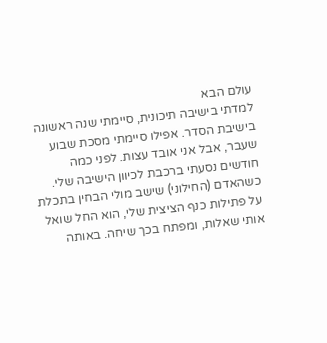עולם הבא
למדתי בישיבה תיכונית, סיימתי שנה ראשונה בישיבת הסדר. אפילו סיימתי מסכת שבוע שעבר, אבל אני אובד עצות. לפני כמה חודשים נסעתי ברכבת לכיוון הישיבה שלי. כשהאדם (החילוני) שישב מולי הבחין בתכלת על פתילות כנף הציצית שלי, הוא החל שואל אותי שאלות, ומפתח בכך שיחה. באותה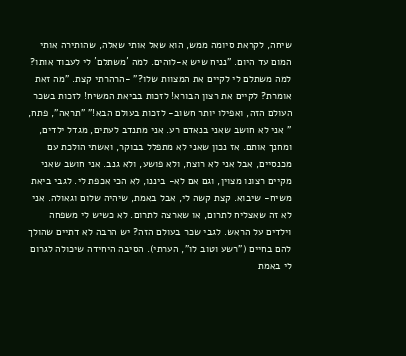שיחה, לקראת סיומה ממש, הוא שאל אותי שאלה, שהותירה אותי המום עד היום. "נניח שיש א-לוהים. למה ´משתלם´ לי לעבוד אותו? למה משתלם לי לקיים את המצוות שלו?" -הרהרתי קצת. "מה זאת אומרת? לקיים את רצון הבורא! לזכות בביאת המשיח! לזכות בשכר העולם הזה, ואפילו יותר חשוב- לזכות בעולם הבא!" "תראה", פתח, " אני לא חושב שאני בנאדם רע. אני מתנדב לעתים, מגדל ילדים, ומחנך אותם. אז נכון שאני לא מתפלל בבוקר, ואשתי הולכת עם מכנסיים, אבל אני לא רוצח, ולא פושע, ולא גנב. אני חושב שאני מקיים רצונו מצוין, וגם אם לא- ביננו, לא הכי אכפת לי. לגבי ביאת משיח- שיבוא. קצת קשה לי, אבל באמת, שיהיה שלום וגאולה. אני לא זה שאצליח לתרום, או שארצה לתרום. לא כשיש לי משפחה וילדים על הראש. לגבי שכר בעולם הזה? יש הרבה לא דתיים שהולך להם בחיים ("רשע וטוב לו", הערתי). הסיבה היחידה שיכולה לגרום לי באמת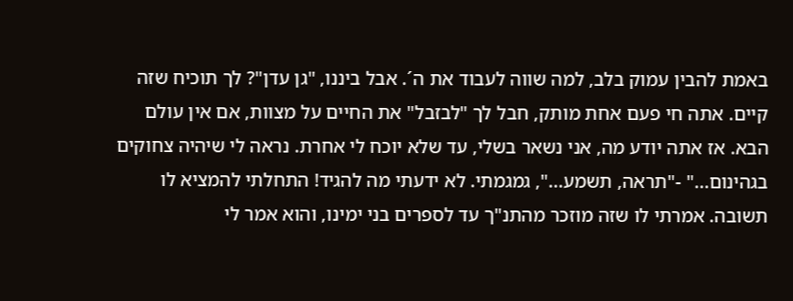באמת להבין עמוק בלב, למה שווה לעבוד את ה´. אבל ביננו, "גן עדן"? לך תוכיח שזה קיים. אתה חי פעם אחת מותק, חבל לך "לבזבל" את החיים על מצוות, אם אין עולם הבא. אז אתה יודע מה, אני נשאר בשלי, עד שלא יוכח לי אחרת. נראה לי שיהיה צחוקים בגהינום..." -"תראה, תשמע...", גמגמתי. לא ידעתי מה להגיד! התחלתי להמציא לו תשובה. אמרתי לו שזה מוזכר מהתנ"ך עד לספרים בני ימינו, והוא אמר לי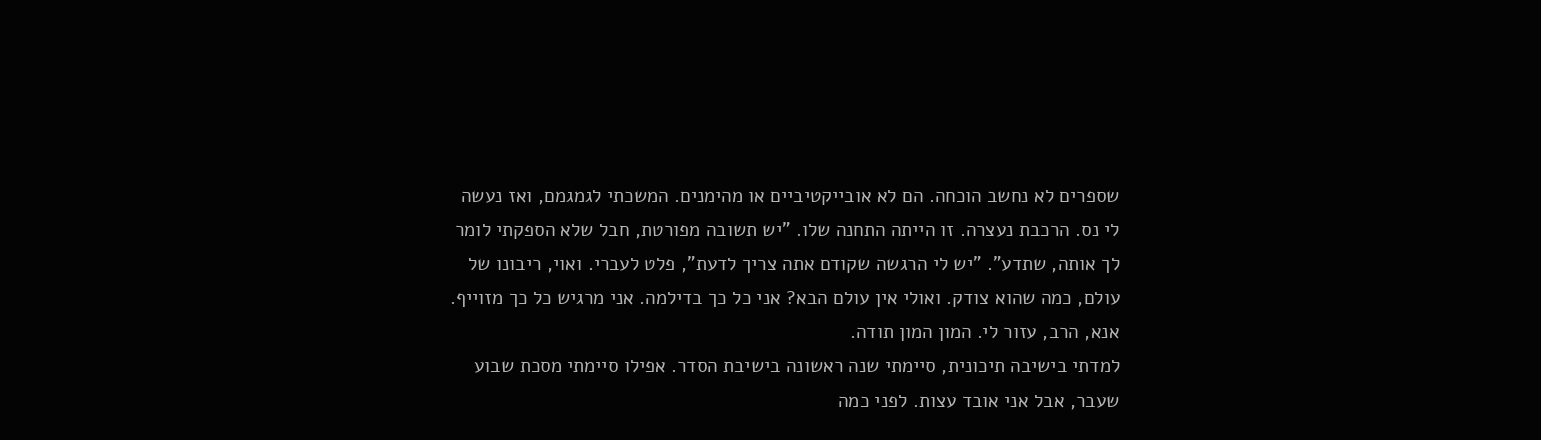שספרים לא נחשב הוכחה. הם לא אובייקטיביים או מהימנים. המשכתי לגמגמם, ואז נעשה לי נס. הרכבת נעצרה. זו הייתה התחנה שלו. "יש תשובה מפורטת, חבל שלא הספקתי לומר לך אותה, שתדע". "יש לי הרגשה שקודם אתה צריך לדעת", פלט לעברי. ואוי, ריבונו של עולם, כמה שהוא צודק. ואולי אין עולם הבא? אני כל כך בדילמה. אני מרגיש כל כך מזוייף. אנא, הרב, עזור לי. המון המון תודה.
למדתי בישיבה תיכונית, סיימתי שנה ראשונה בישיבת הסדר. אפילו סיימתי מסכת שבוע שעבר, אבל אני אובד עצות. לפני כמה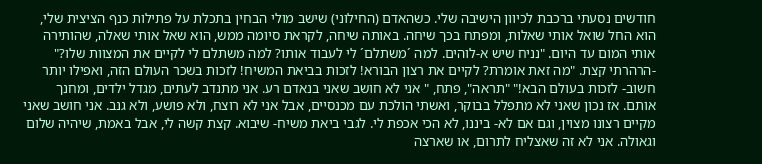חודשים נסעתי ברכבת לכיוון הישיבה שלי. כשהאדם (החילוני) שישב מולי הבחין בתכלת על פתילות כנף הציצית שלי, הוא החל שואל אותי שאלות, ומפתח בכך שיחה. באותה שיחה, לקראת סיומה ממש, הוא שאל אותי שאלה, שהותירה אותי המום עד היום. "נניח שיש א-לוהים. למה ´משתלם´ לי לעבוד אותו? למה משתלם לי לקיים את המצוות שלו?" -הרהרתי קצת. "מה זאת אומרת? לקיים את רצון הבורא! לזכות בביאת המשיח! לזכות בשכר העולם הזה, ואפילו יותר חשוב- לזכות בעולם הבא!" "תראה", פתח, " אני לא חושב שאני בנאדם רע. אני מתנדב לעתים, מגדל ילדים, ומחנך אותם. אז נכון שאני לא מתפלל בבוקר, ואשתי הולכת עם מכנסיים, אבל אני לא רוצח, ולא פושע, ולא גנב. אני חושב שאני מקיים רצונו מצוין, וגם אם לא- ביננו, לא הכי אכפת לי. לגבי ביאת משיח- שיבוא. קצת קשה לי, אבל באמת, שיהיה שלום וגאולה. אני לא זה שאצליח לתרום, או שארצה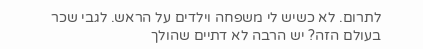לתרום. לא כשיש לי משפחה וילדים על הראש. לגבי שכר בעולם הזה? יש הרבה לא דתיים שהולך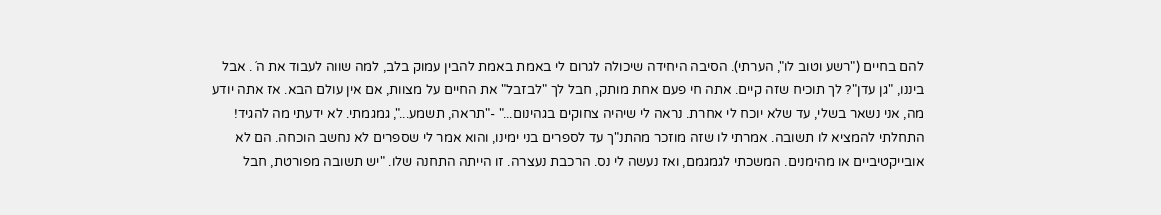להם בחיים ("רשע וטוב לו", הערתי). הסיבה היחידה שיכולה לגרום לי באמת באמת להבין עמוק בלב, למה שווה לעבוד את ה´. אבל ביננו, "גן עדן"? לך תוכיח שזה קיים. אתה חי פעם אחת מותק, חבל לך "לבזבל" את החיים על מצוות, אם אין עולם הבא. אז אתה יודע מה, אני נשאר בשלי, עד שלא יוכח לי אחרת. נראה לי שיהיה צחוקים בגהינום..." -"תראה, תשמע...", גמגמתי. לא ידעתי מה להגיד! התחלתי להמציא לו תשובה. אמרתי לו שזה מוזכר מהתנ"ך עד לספרים בני ימינו, והוא אמר לי שספרים לא נחשב הוכחה. הם לא אובייקטיביים או מהימנים. המשכתי לגמגמם, ואז נעשה לי נס. הרכבת נעצרה. זו הייתה התחנה שלו. "יש תשובה מפורטת, חבל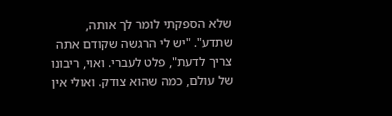שלא הספקתי לומר לך אותה, שתדע". "יש לי הרגשה שקודם אתה צריך לדעת", פלט לעברי. ואוי, ריבונו של עולם, כמה שהוא צודק. ואולי אין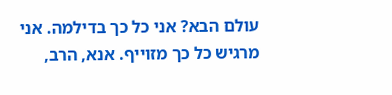עולם הבא? אני כל כך בדילמה. אני מרגיש כל כך מזוייף. אנא, הרב,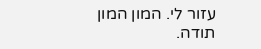עזור לי. המון המון תודה.